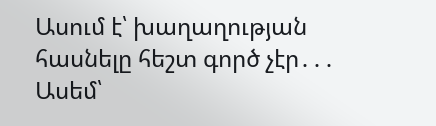Ասում է՝ խաղաղության հասնելը հեշտ գործ չէր․․․
Ասեմ՝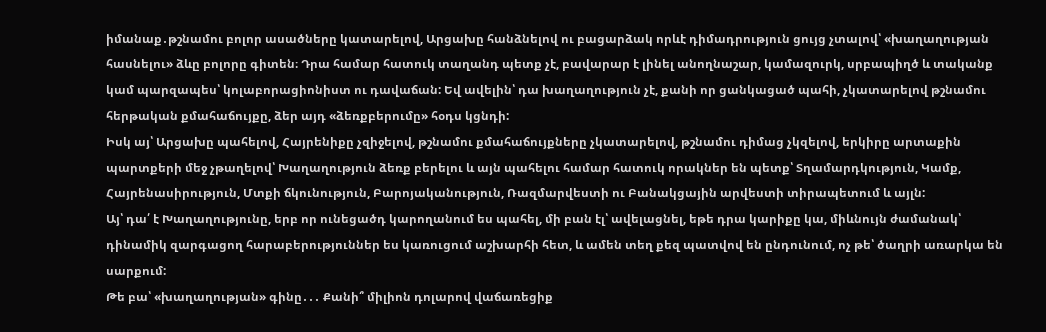իմանաք․թշնամու բոլոր ասածները կատարելով, Արցախը հանձնելով ու բացարձակ որևէ դիմադրություն ցույց չտալով՝ «խաղաղության հասնելու» ձևը բոլորը գիտեն։ Դրա համար հատուկ տաղանդ պետք չէ, բավարար է լինել անողնաշար, կամազուրկ, սրբապիղծ և տականք կամ պարզապես՝ կոլաբորացիոնիստ ու դավաճան: Եվ ավելին՝ դա խաղաղություն չէ, քանի որ ցանկացած պահի, չկատարելով թշնամու հերթական քմահաճույքը, ձեր այդ «ձեռքբերումը» հօդս կցնդի:
Իսկ այ՝ Արցախը պահելով, Հայրենիքը չզիջելով, թշնամու քմահաճույքները չկատարելով, թշնամու դիմաց չկզելով, երկիրը արտաքին պարտքերի մեջ չթաղելով՝ Խաղաղություն ձեռք բերելու և այն պահելու համար հատուկ որակներ են պետք՝ Տղամարդկություն, Կամք, Հայրենասիրություն, Մտքի ճկունություն, Բարոյականություն, Ռազմարվեստի ու Բանակցային արվեստի տիրապետում և այլն:
Այ՝ դա՛ է Խաղաղությունը, երբ որ ունեցածդ կարողանում ես պահել, մի բան էլ՝ ավելացնել, եթե դրա կարիքը կա, միևնույն ժամանակ՝ դինամիկ զարգացող հարաբերություններ ես կառուցում աշխարհի հետ, և ամեն տեղ քեզ պատվով են ընդունում, ոչ թե՝ ծաղրի առարկա են սարքում:
Թե բա՝ «խաղաղության» գինը․․․ Քանի՞ միլիոն դոլարով վաճառեցիք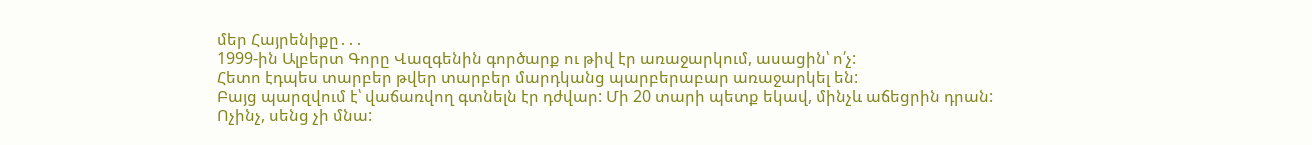մեր Հայրենիքը․․․
1999-ին Ալբերտ Գորը Վազգենին գործարք ու թիվ էր առաջարկում, ասացին՝ ո՛չ:
Հետո էդպես տարբեր թվեր տարբեր մարդկանց պարբերաբար առաջարկել են:
Բայց պարզվում է՝ վաճառվող գտնելն էր դժվար: Մի 20 տարի պետք եկավ, մինչև աճեցրին դրան:
Ոչինչ, սենց չի մնա: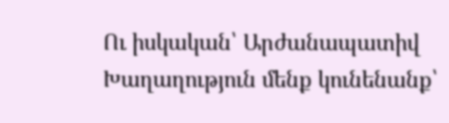Ու իսկական՝ Արժանապատիվ Խաղաղություն մենք կունենանք՝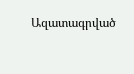Ազատագրված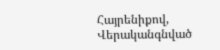Հայրենիքով, Վերականգնված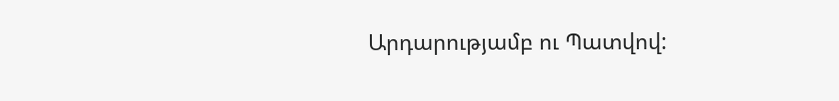Արդարությամբ ու Պատվով: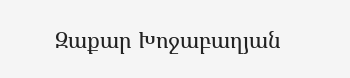Զաքար Խոջաբաղյան